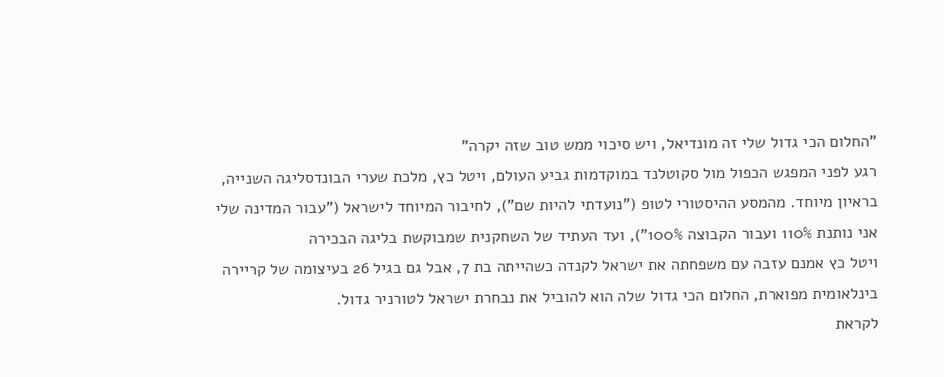"החלום הכי גדול שלי זה מונדיאל, ויש סיכוי ממש טוב שזה יקרה"
רגע לפני המפגש הכפול מול סקוטלנד במוקדמות גביע העולם, ויטל כץ, מלכת שערי הבונדסליגה השנייה, בראיון מיוחד. מהמסע ההיסטורי לטופ ("נועדתי להיות שם"), לחיבור המיוחד לישראל ("עבור המדינה שלי אני נותנת 110% ועבור הקבוצה 100%"), ועד העתיד של השחקנית שמבוקשת בליגה הבכירה
ויטל כץ אמנם עזבה עם משפחתה את ישראל לקנדה כשהייתה בת 7, אבל גם בגיל 26 בעיצומה של קריירה בינלאומית מפוארת, החלום הכי גדול שלה הוא להוביל את נבחרת ישראל לטורניר גדול.
לקראת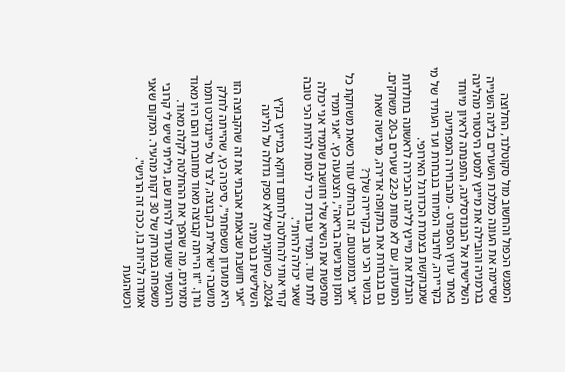המפגש הכפול והחשוב מול סקוטלנד, החלוצה שסיימה את העונה כמלכת השערים בליגה השנייה בגרמניה והובילה את מיינץ למסע היסטורי מהליגה השלישית אל הבונדסליגה, התפנתה לראיון מיוחד באתר ערוץ הספורט - מהבחירה המפתיעה בקריירה, לחיבור המיוחד בנבחרת ועד העתיד של מי שמבוקשת בצמרת הכדורגל האירופי.
הובלת את מיינץ לליגה הבכירה לראשונה בתולדות המועדון, עם לא פחות מ-22 שערים ב-20 משחקים. גם בנבחרת את בתקופה אדירה, מרגישה שאת בכושר הכי טוב בקריירה שלך?
"אני במומנטום, זה בהחלט עוזר כשאת משחקת כל הזמן ומרגישה בריאה", הצטנעה כץ. "אני תמיד מחפשת את השיא שלי וחושבת שתמיד אני יכולה לתת עוד. תמיד עובדת כדי לנסות להיות הכי טובה שאני יכולה להיות".
קחי אותי להחלטה לחתום דווקא במיינץ בקיץ 2024, כשחקנית שללא ספק גדולה על הליגה השלישית בגרמניה
"אני חושבת שבאמת אהבתי את זה שהקבוצה הזו היא מועדון משפחתי", סיפרה כץ, שהייתה לחלק מושבה ישראלית בקבוצה, לצד טל פיינגזיכט ותמר גורן. "זו הייתה קבוצה מאוד מחוברת והם היו מאוד מזמינים, מה שהפך את ההחלטה לקלה מאוד. הרגשתי שנועדתי להיות שם, גיליתי שיש לי קרובי משפחה במרחק של 30 דקות מהעיר. המקום שאני אמורה להיות בו, ככה זה הרגיש".
וכשהגעת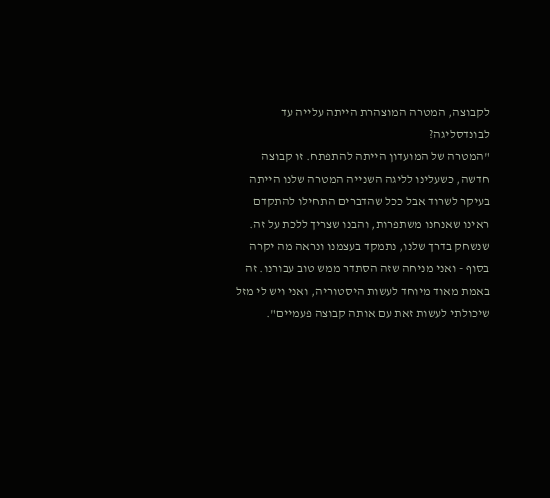לקבוצה, המטרה המוצהרת הייתה עלייה עד לבונדסליגה?
"המטרה של המועדון הייתה להתפתח. זו קבוצה חדשה, כשעלינו לליגה השנייה המטרה שלנו הייתה בעיקר לשרוד אבל ככל שהדברים התחילו להתקדם ראינו שאנחנו משתפרות, והבנו שצריך ללכת על זה. שנשחק בדרך שלנו, נתמקד בעצמנו ונראה מה יקרה בסוף - ואני מניחה שזה הסתדר ממש טוב עבורנו. זה באמת מאוד מיוחד לעשות היסטוריה, ואני ויש לי מזל שיכולתי לעשות זאת עם אותה קבוצה פעמיים".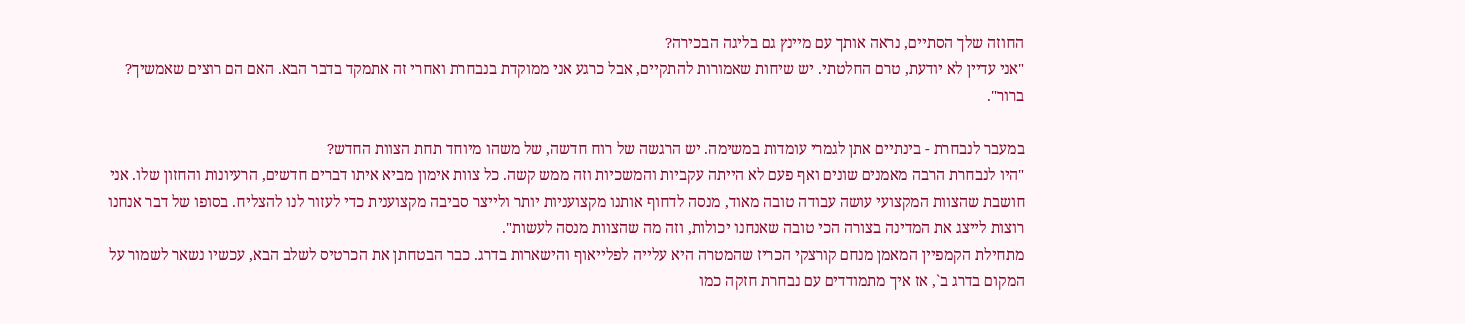החוזה שלך הסתיים, נראה אותך עם מיינץ גם בליגה הבכירה?
"אני עדיין לא יודעת, טרם החלטתי. יש שיחות שאמורות להתקיים, אבל כרגע אני ממוקדת בנבחרת ואחרי זה אתמקד בדבר הבא. האם הם רוצים שאמשיך? ברור".

במעבר לנבחרת - בינתיים אתן לגמרי עומדות במשימה. יש הרגשה של רוח חדשה, של משהו מיוחד תחת הצוות החדש?
"היו לנבחרת הרבה מאמנים שונים ואף פעם לא הייתה עקביות והמשכיות וזה ממש קשה. כל צוות אימון מביא איתו דברים חדשים, הרעיונות והחזון שלו. אני חושבת שהצוות המקצועי עושה עבודה טובה מאוד, מנסה לדחוף אותנו מקצועניות יותר ולייצר סביבה מקצוענית כדי לעזור לנו להצליח. בסופו של דבר אנחנו רוצות לייצג את המדינה בצורה הכי טובה שאנחנו יכולות, וזה מה שהצוות מנסה לעשות".
מתחילת הקמפיין המאמן מנחם קורצקי הכריז שהמטרה היא עלייה לפלייאוף והישארות בדרג. כבר הבטחתן את הכרטיס לשלב הבא, עכשיו נשאר לשמור על המקום בדרג ב`, אז איך מתמודדים עם נבחרת חזקה כמו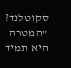סקוטלנד?
"המטרה היא תמיד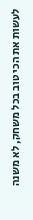לעשות את הכי טוב בכל משחק, לא משנה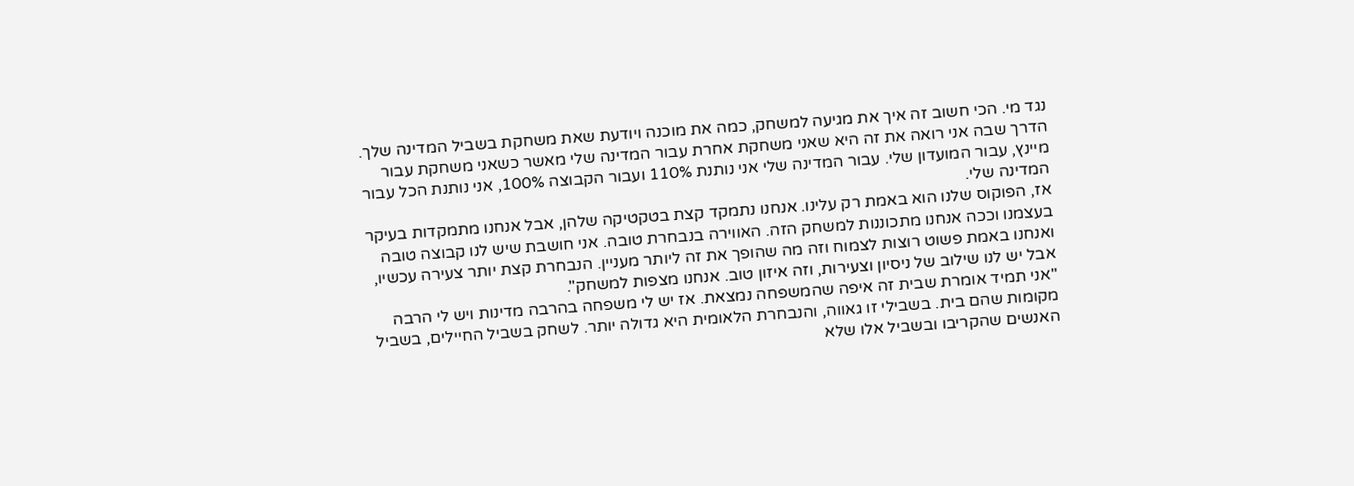נגד מי. הכי חשוב זה איך את מגיעה למשחק, כמה את מוכנה ויודעת שאת משחקת בשביל המדינה שלך. הדרך שבה אני רואה את זה היא שאני משחקת אחרת עבור המדינה שלי מאשר כשאני משחקת עבור מיינץ, עבור המועדון שלי. עבור המדינה שלי אני נותנת 110% ועבור הקבוצה 100%, אני נותנת הכל עבור המדינה שלי.
אז, הפוקוס שלנו הוא באמת רק עלינו. אנחנו נתמקד קצת בטקטיקה שלהן, אבל אנחנו מתמקדות בעיקר בעצמנו וככה אנחנו מתכוננות למשחק הזה. האווירה בנבחרת טובה. אני חושבת שיש לנו קבוצה טובה ואנחנו באמת פשוט רוצות לצמוח וזה מה שהופך את זה ליותר מעניין. הנבחרת קצת יותר צעירה עכשיו, אבל יש לנו שילוב של ניסיון וצעירות, וזה איזון טוב. אנחנו מצפות למשחק".
"אני תמיד אומרת שבית זה איפה שהמשפחה נמצאת. אז יש לי משפחה בהרבה מדינות ויש לי הרבה מקומות שהם בית. בשבילי זו גאווה, והנבחרת הלאומית היא גדולה יותר. לשחק בשביל החיילים, בשביל האנשים שהקריבו ובשביל אלו שלא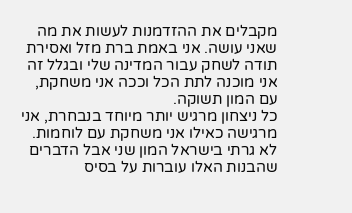מקבלים את ההזדמנות לעשות את מה שאני עושה. אני באמת ברת מזל ואסירת תודה לשחק עבור המדינה שלי ובגלל זה אני מוכנה לתת הכל וככה אני משחקת, עם המון תשוקה.
כל ניצחון מרגיש יותר מיוחד בנבחרת, אני מרגישה כאילו אני משחקת עם לוחמות. לא גרתי בישראל המון שני אבל הדברים שהבנות האלו עוברות על בסיס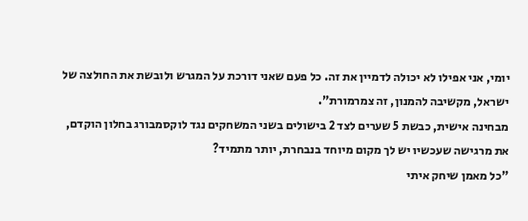יומי, אני אפילו לא יכולה לדמיין את זה. כל פעם שאני דורכת על המגרש ולובשת את החולצה של ישראל, מקשיבה להמנון, זה צמרמורת".
מבחינה אישית, כבשת 5 שערים לצד 2 בישולים בשני המשחקים נגד לוקסמבורג בחלון הוקדם, את מרגישה שעכשיו יש לך מקום מיוחד בנבחרת, יותר מתמיד?
"כל מאמן שיחק איתי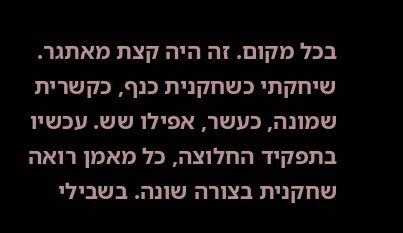בכל מקום. זה היה קצת מאתגר. שיחקתי כשחקנית כנף, כקשרית שמונה, כעשר, אפילו שש. עכשיו בתפקיד החלוצה, כל מאמן רואה שחקנית בצורה שונה. בשבילי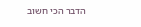הדבר הכי חשוב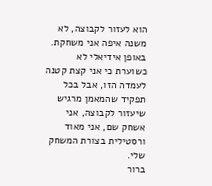הוא לעזור לקבוצה, לא משנה איפה אני משחקת. באופן אידיאלי לא כשוערת כי אני קצת קטנה לעמדה הזו, אבל בכל תפקיד שהמאמן מרגיש שיעזור לקבוצה, אני אשחק שם, אני מאוד ורסטילית בצורת המשחק שלי.
ברור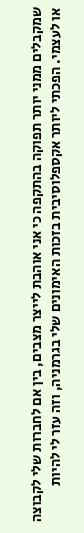שמקבלים ממני יותר תפוקה בהתקפה כי אני אוהבת לייצר מצבים, בין אם לחברות שלי לקבוצה או לעצמי. הפכתי ליותר אקספלוסיבית בזכות האימונים שלי בגרמניה, וזה עזר לי להיות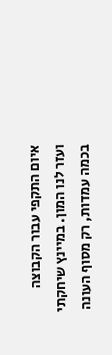איום התקפי עבור הקבוצה ועזר לנו המון. במיינץ שיחקתי בכמה עמדות, רק מסוף העונה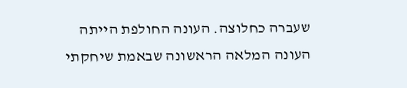שעברה כחלוצה. העונה החולפת הייתה העונה המלאה הראשונה שבאמת שיחקתי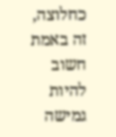כחלוצה, זה באמת חשוב להיות גמישה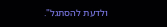ולדעת להסתגל".